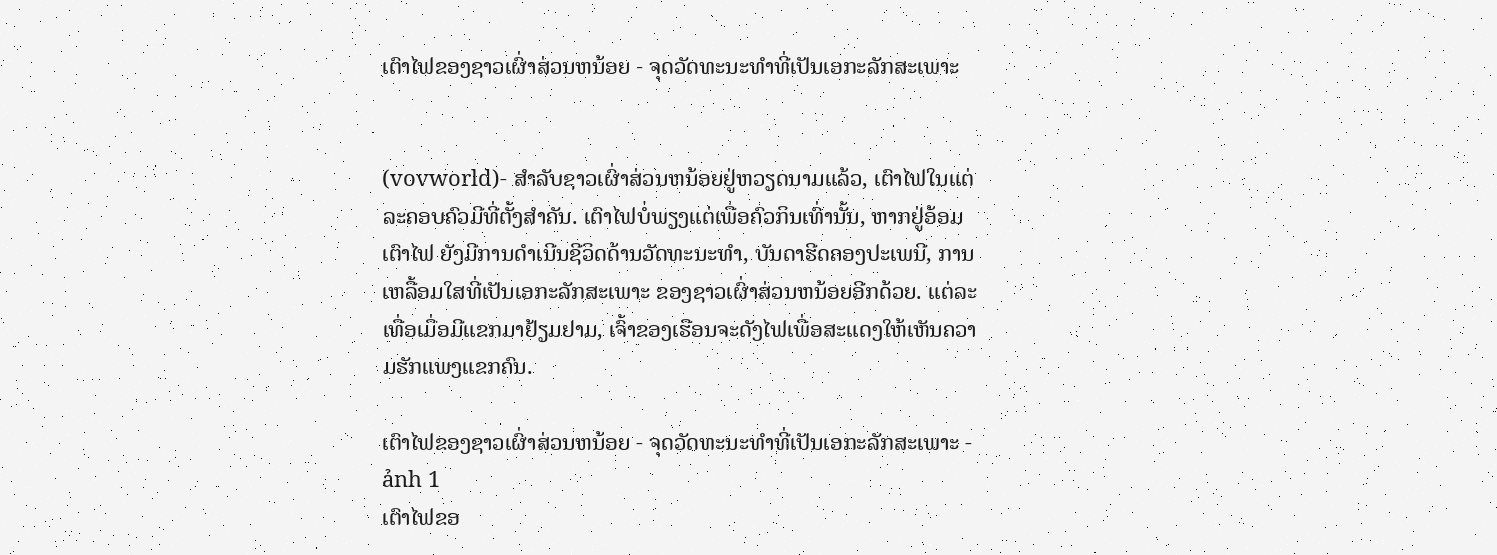ເຕົາໄຟຂອງຊາວເຜົ່າສ່ວນຫນ້ອຍ - ຈຸດວັດທະນະທຳທີ່ເປັນເອກະລັກສະເພາະ


(vovworld)- ສຳລັບຊາວເຜົ່າສ່ວນຫນ້ອຍຢູ່ຫວຽດນາມແລ້ວ, ເຕົາໄຟໃນແຕ່ລະຄອບຄົວມີທີ່ຕັ້ງສຳຄັນ. ເຕົາໄຟບໍ່ພຽງແຕ່ເພື່ອຄົວກິນເທົ່ານັ້ນ, ຫາກຢູ່ອ້ອມເຕົາໄຟ ຍັງມີການດຳເນີນຊີວິດດ້ານວັດທະນະທຳ, ບັນດາຮີດຄອງປະເພນີ, ການເຫລື້ອມໃສທີ່ເປັນເອກະລັກສະເພາະ ຂອງຊາວເຜົ່າສ່ວນຫນ້ອຍອີກດ້ວຍ. ແຕ່ລະເທື່ອເມື່ອມີແຂກມາຢ້ຽມຢາມ, ເຈົ້າຂອງເຮືອນຈະດັງໄຟເພື່ອສະແດງໃຫ້ເຫັນຄວາມຮັກແພງແຂກຄົນ.

ເຕົາໄຟຂອງຊາວເຜົ່າສ່ວນຫນ້ອຍ - ຈຸດວັດທະນະທຳທີ່ເປັນເອກະລັກສະເພາະ - ảnh 1
ເຕົາໄຟຂອ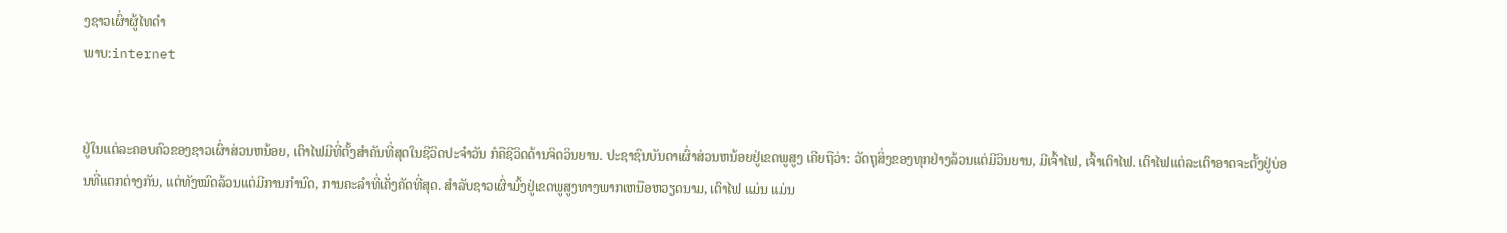ງຊາວເຜົ່າຜູ້ໄທດຳ
ພາບ:internet


ຢູ່ໃນແຕ່ລະຄອບຄົວຂອງຊາວເຜົ່າສ່ວນຫນ້ອຍ, ເຕົາໄຟມີທີ່ຕັ້ງສຳຄັນທີ່ສຸດໃນຊີວິດປະຈຳວັນ ກໍຄືຊີວິດດ້ານຈິດວິນຍານ. ປະຊາຊົນບັນດາເຜົ່າສ່ວນຫນ້ອຍຢູ່ເຂດພູສູງ ເຄີຍຖືວ່າ: ວັດຖຸສິ່ງຂອງທຸກຢ່າງລ້ວນແຕ່ມີວິນຍານ, ມີເຈົ້າໄຟ, ເຈົ້າເຕົາໄຟ. ເຕົາໄຟແຕ່ລະເຕົາອາດຈະຕັ້ງຢູ່ບ່ອນທີ່ແຕກຕ່າງກັນ, ແຕ່ທັງໝົດລ້ວນແຕ່ມີການກຳນົດ, ການຄະລຳທີ່ເຄັ່ງຄັດທີ່ສຸດ. ສຳລັບຊາວເຜົ່າມົ້ງຢູ່ເຂດພູສູງທາງພາກເຫນືອຫວຽດນາມ, ເຕົາໄຟ ແມ່ນ ແມ່ນ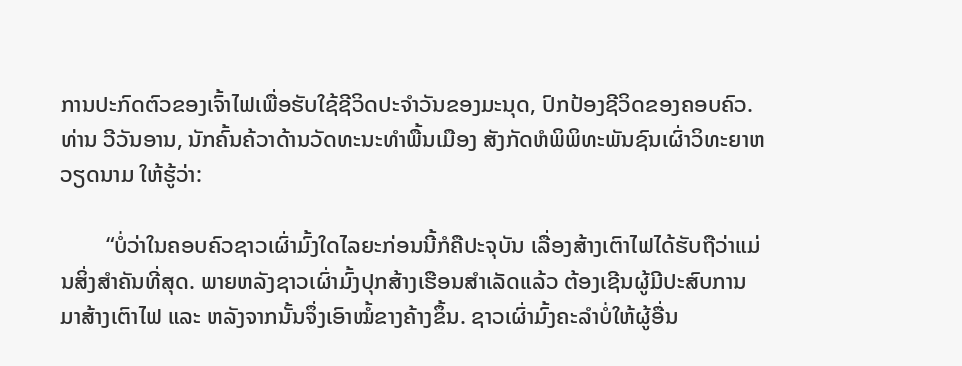ການປະກົດຕົວຂອງເຈົ້າໄຟເພື່ອຮັບໃຊ້ຊີວິດປະຈຳວັນຂອງມະນຸດ, ປົກປ້ອງຊີວິດຂອງຄອບຄົວ. ທ່ານ ວີວັນອານ, ນັກຄົ້ນຄ້ວາດ້ານວັດທະນະທຳພື້ນເມືອງ ສັງກັດຫໍພິພິທະພັນຊົນເຜົ່າວິທະຍາຫວຽດນາມ ໃຫ້ຮູ້ວ່າ:

        “ບໍ່ວ່າໃນຄອບຄົວຊາວເຜົ່າມົ້ງໃດໄລຍະກ່ອນນີ້ກໍຄືປະຈຸບັນ ເລື່ອງສ້າງເຕົາໄຟໄດ້ຮັບຖືວ່າແມ່ນສິ່ງສຳຄັນທີ່ສຸດ. ພາຍຫລັງຊາວເຜົ່າມົ້ງປຸກສ້າງເຮືອນສຳເລັດແລ້ວ ຕ້ອງເຊີນຜູ້ມີປະສົບການມາສ້າງເຕົາໄຟ ແລະ ຫລັງຈາກນັ້ນຈຶ່ງເອົາໝໍ້ຂາງຄ້າງຂຶ້ນ. ຊາວເຜົ່າມົ້ງຄະລຳບໍ່ໃຫ້ຜູ້ອື່ນ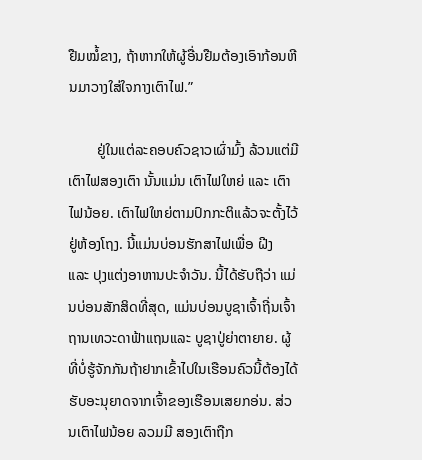ຢືມໝໍ້ຂາງ, ຖ້າຫາກໃຫ້ຜູ້ອື່ນຢືມຕ້ອງເອົາກ້ອນຫີນມາວາງໃສ່ໃຈກາງເຕົາໄຟ.”

        ຢູ່ໃນແຕ່ລະຄອບຄົວຊາວເຜົ່າມົ້ງ ລ້ວນແຕ່ມີເຕົາໄຟສອງເຕົາ ນັ້ນແມ່ນ ເຕົາໄຟໃຫຍ່ ແລະ ເຕົາໄຟນ້ອຍ. ເຕົາໄຟໃຫຍ່ຕາມປົກກະຕິແລ້ວຈະຕັ້ງໄວ້ຢູ່ຫ້ອງໂຖງ. ນີ້ແມ່ນບ່ອນຮັກສາໄຟເພື່ອ ຝີງ  ແລະ ປຸງແຕ່ງອາຫານປະຈຳວັນ. ນີ້ໄດ້ຮັບຖືວ່າ ແມ່ນບ່ອນສັກສິດທີ່ສຸດ, ແມ່ນບ່ອນບູຊາເຈົ້າຖີ່ນເຈົ້າຖານເທວະດາຟ້າແຖນແລະ ບູຊາປູ່ຍ່າຕາຍາຍ. ຜູ້ທີ່ບໍ່ຮູ້ຈັກກັນຖ້າຢາກເຂົ້າໄປໃນເຮືອນຄົວນີ້ຕ້ອງໄດ້ຮັບອະນຸຍາດຈາກເຈົ້າຂອງເຮືອນເສຍກອ່ນ. ສ່ວນເຕົາໄຟນ້ອຍ ລວມມີ ສອງເຕົາຖືກ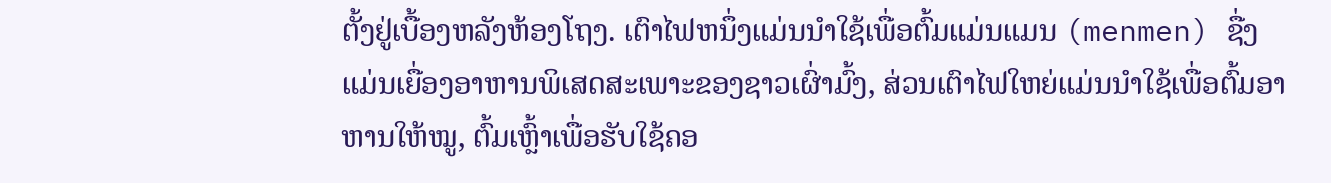ຕັ້ງຢູ່ເບື້ອງຫລັງຫ້ອງໂຖງ. ເຕົາໄຟຫນຶ່ງແມ່ນນຳໃຊ້ເພື່ອຕົ້ມແມ່ນແມນ (menmen) ຊື່ງແມ່ນເຍື່ອງອາຫານພິເສດສະເພາະຂອງຊາວເຜົ່າມົ້ງ, ສ່ວນເຕົາໄຟໃຫຍ່ແມ່ນນຳໃຊ້ເພື່ອຕົ້ມອາຫານໃຫ້ໝູ, ຕົ້ມເຫຼົ້າເພື່ອຮັບໃຊ້ຄອ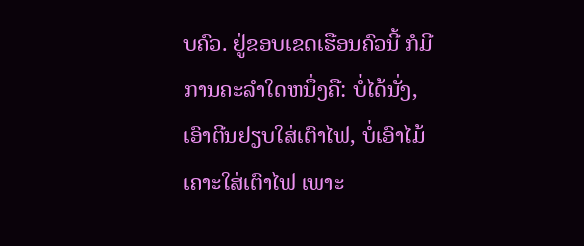ບຄົວ. ຢູ່ຂອບເຂດເຮືອນຄົວນີ້ ກໍມີການຄະລຳໃດຫນຶ່ງຄື: ບໍ່ໄດ້ນັ່ງ, ເອົາຕີນຢຽບໃສ່ເຕົາໄຟ, ບໍ່ເອົາໄມ້ເຄາະໃສ່ເຕົາໄຟ ເພາະ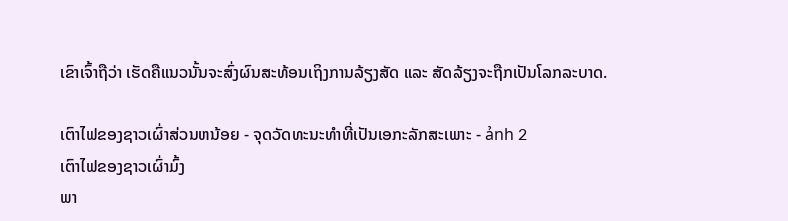ເຂົາເຈົ້າຖືວ່າ ເຮັດຄືແນວນັ້ນຈະສົ່ງຜົນສະທ້ອນເຖິງການລ້ຽງສັດ ແລະ ສັດລ້ຽງຈະຖືກເປັນໂລກລະບາດ.

ເຕົາໄຟຂອງຊາວເຜົ່າສ່ວນຫນ້ອຍ - ຈຸດວັດທະນະທຳທີ່ເປັນເອກະລັກສະເພາະ - ảnh 2
ເຕົາໄຟຂອງຊາວເຜົ່າມົ້ງ
ພາ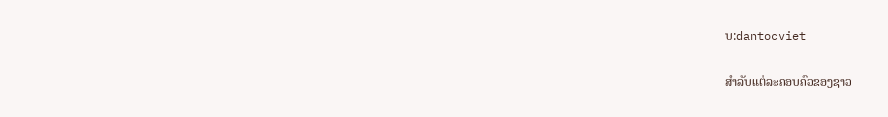ບ:dantocviet

ສຳລັບແຕ່ລະຄອບຄົວຂອງຊາວ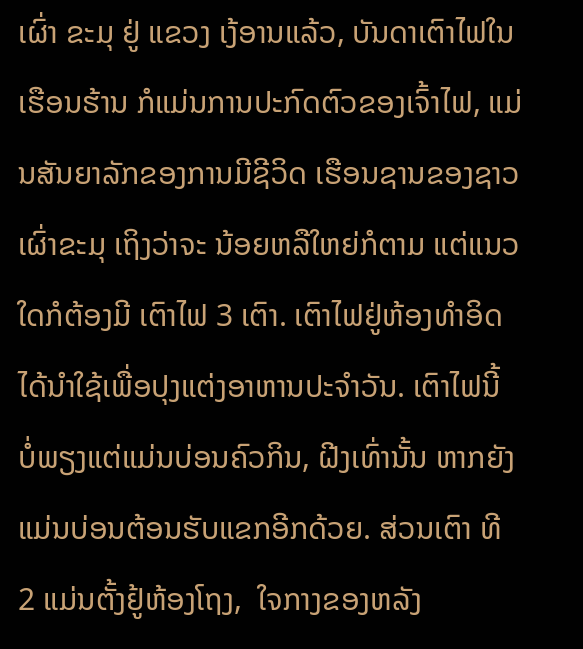ເຜົ່າ ຂະມຸ ຢູ່ ແຂວງ ເງ້ອານແລ້ວ, ບັນດາເຕົາໄຟໃນເຮືອນຮ້ານ ກໍແມ່ນການປະກົດຕົວຂອງເຈົ້າໄຟ, ແມ່ນສັນຍາລັກຂອງການມີຊີວິດ ເຮືອນຊານຂອງຊາວເຜົ່າຂະມຸ ເຖິງວ່າຈະ ນ້ອຍຫລືໃຫຍ່ກໍຕາມ ແຕ່ແນວໃດກໍຕ້ອງມີ ເຕົາໄຟ 3 ເຕົາ. ເຕົາໄຟຢູ່ຫ້ອງທຳອິດໄດ້ນຳໃຊ້ເພື່ອປຸງແຕ່ງອາຫານປະຈຳວັນ. ເຕົາໄຟນີ້  ບໍ່ພຽງແຕ່ແມ່ນບ່ອນຄົວກິນ, ຝີງເທົ່ານັ້ນ ຫາກຍັງແມ່ນບ່ອນຕ້ອນຮັບແຂກອີກດ້ວຍ. ສ່ວນເຕົາ ທີ 2 ແມ່ນຕັ້ງຢູ້ຫ້ອງໂຖງ,  ໃຈກາງຂອງຫລັງ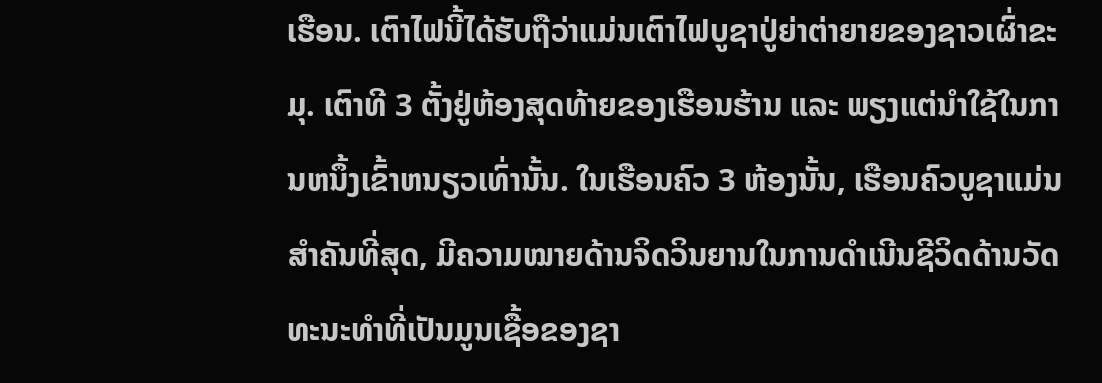ເຮືອນ. ເຕົາໄຟນີ້ໄດ້ຮັບຖືວ່າແມ່ນເຕົາໄຟບູຊາປູ່ຍ່າຕ່າຍາຍຂອງຊາວເຜົ່າຂະມຸ. ເຕົາທີ 3 ຕັ້ງຢູ່ຫ້ອງສຸດທ້າຍຂອງເຮືອນຮ້ານ ແລະ ພຽງແຕ່ນຳໃຊ້ໃນການຫນຶ້ງເຂົ້າຫນຽວເທົ່ານັ້ນ. ໃນເຮືອນຄົວ 3 ຫ້ອງນັ້ນ, ເຮືອນຄົວບູຊາແມ່ນສຳຄັນທີ່ສຸດ, ມີຄວາມໝາຍດ້ານຈິດວິນຍານໃນການດຳເນີນຊີວິດດ້ານວັດທະນະທຳທີ່ເປັນມູນເຊື້ອຂອງຊາ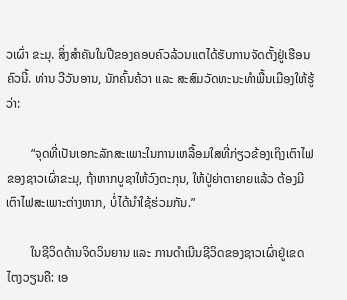ວເຜົ່າ ຂະມຸ. ສິ່ງສຳຄັນໃນປີຂອງຄອບຄົວລ້ວນແຕໄດ້ຮັບການຈັດຕັ້ງຢູ່ເຮືອນຄົວນີ້. ທ່ານ ວີວັນອານ, ນັກຄົ້ນຄ້ວາ ແລະ ສະສົມວັດທະນະທຳພື້ນເມືອງໃຫ້ຮູ້ວ່າ:

        “ຈຸດທີ່ເປັນເອກະລັກສະເພາະໃນການເຫລື້ອມໃສທີ່ກ່ຽວຂ້ອງເຖິງເຕົາໄຟຂອງຊາວເຜົ່າຂະມຸ, ຖ້າຫາກບູຊາໃຫ້ວົງຕະກຸນ, ໃຫ້ປູ່ຍ່າຕາຍາຍແລ້ວ ຕ້ອງມີເຕົາໄຟສະເພາະຕ່າງຫາກ, ບໍ່ໄດ້ນຳໃຊ້ຮ່ວມກັນ.”

        ໃນຊີວິດດ້ານຈິດວິນຍານ ແລະ ການດຳເນີນຊີວິດຂອງຊາວເຜົ່າຢູ່ເຂດໄຕງວຽນຄື: ເອ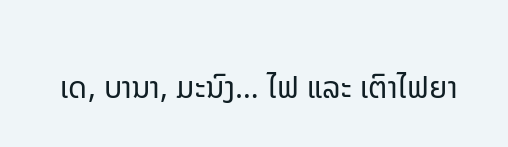ເດ, ບານາ, ມະນົງ… ໄຟ ແລະ ເຕົາໄຟຍາ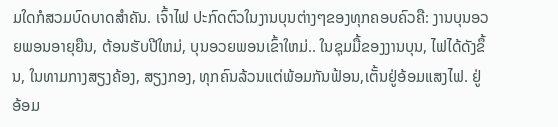ມໃດກໍສວມບົດບາດສຳຄັນ. ເຈົ້າໄຟ ປະກົດຕົວໃນງານບຸນຕ່າງໆຂອງທຸກຄອບຄົວຄື: ງານບຸນອວຍພອນອາຍຸຍືນ, ຕ້ອນຮັບປີໃຫມ່, ບຸນອວຍພອນເຂົ້າໃຫມ່.. ໃນຊຸມມື້ຂອງງານບຸນ, ໄຟໄດ້ດັງຂຶ້ນ, ໃນທາມກາງສຽງຄ້ອງ, ສຽງກອງ, ທຸກຄົນລ້ວນແຕ່ພ້ອມກັນຟ້ອນ,ເຕັ້ນຢູ່ອ້ອມແສງໄຟ. ຢູ່ອ້ອມ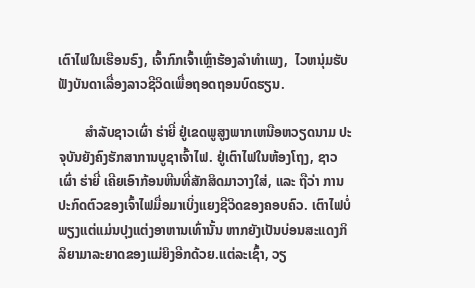ເຕົາໄຟໃນເຮືອນຣົງ, ເຈົ້າກົກເຈົ້າເຫຼົ່າຮ້ອງລຳທຳເພງ,  ໄວຫນຸ່ມຮັບຟັງບັນດາເລື່ອງລາວຊີວິດເພື່ອຖອດຖອນບົດຮຽນ.

        ສຳລັບຊາວເຜົ່າ ຮ່າຍີ່ ຢູ່ເຂດພູສູງພາກເຫນືອຫວຽດນາມ ປະຈຸບັນຍັງຄົງຮັກສາການບູຊາເຈົ້າໄຟ. ຢູ່ເຕົາໄຟໃນຫ້ອງໂຖງ, ຊາວເຜົ່າ ຮ່າຍີ່ ເຄີຍເອົາກ້ອນຫີນທີ່ສັກສິດມາວາງໃສ່, ແລະ ຖືວ່າ ການປະກົດຕົວຂອງເຈົ້າໄຟມື່ອມາເບິ່ງແຍງຊີວິດຂອງຄອບຄົວ. ເຕົາໄຟບໍ່ພຽງແຕ່ແມ່ນປຸງແຕ່ງອາຫານເທົ່ານັ້ນ ຫາກຍັງເປັນບ່ອນສະແດງກິລິຍາມາລະຍາດຂອງແມ່ຍິງອີກດ້ວຍ.ແຕ່ລະເຊົ້າ, ວຽ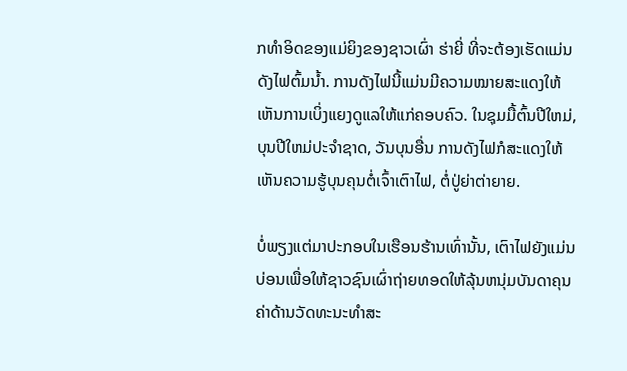ກທຳອິດຂອງແມ່ຍິງຂອງຊາວເຜົ່າ ຮ່າຍີ່ ທີ່ຈະຕ້ອງເຮັດແມ່ນດັງໄຟຕົ້ມນ້ຳ. ການດັງໄຟນີ້ແມ່ນມີຄວາມໝາຍສະແດງໃຫ້ເຫັນການເບິ່ງແຍງດູແລໃຫ້ແກ່ຄອບຄົວ. ໃນຊຸມມື້ຕົ້ນປີໃຫມ່, ບຸນປີໃຫມ່ປະຈຳຊາດ, ວັນບຸນອື່ນ ການດັງໄຟກໍສະແດງໃຫ້ເຫັນຄວາມຮູ້ບຸນຄຸນຕໍ່ເຈົ້າເຕົາໄຟ, ຕໍ່ປູ່ຍ່າຕ່າຍາຍ.

ບໍ່ພຽງແຕ່ມາປະກອບໃນເຮືອນຮ້ານເທົ່ານັ້ນ, ເຕົາໄຟຍັງແມ່ນບ່ອນເພື່ອໃຫ້ຊາວຊົນເຜົ່າຖ່າຍທອດໃຫ້ລຸ້ນຫນຸ່ມບັນດາຄຸນຄ່າດ້ານວັດທະນະທຳສະ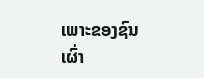ເພາະຂອງຊົນເຜົ່າ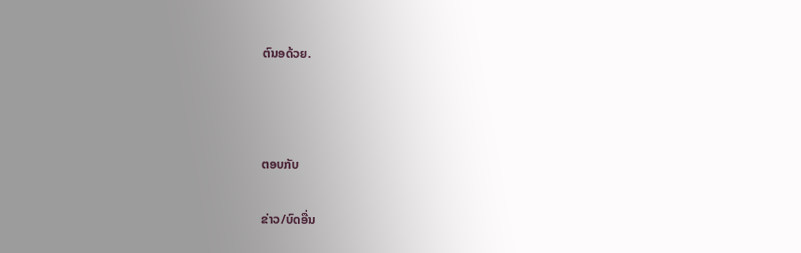ຕົນອດ້ວຍ.



ຕອບກັບ

ຂ່າວ/ບົດອື່ນ